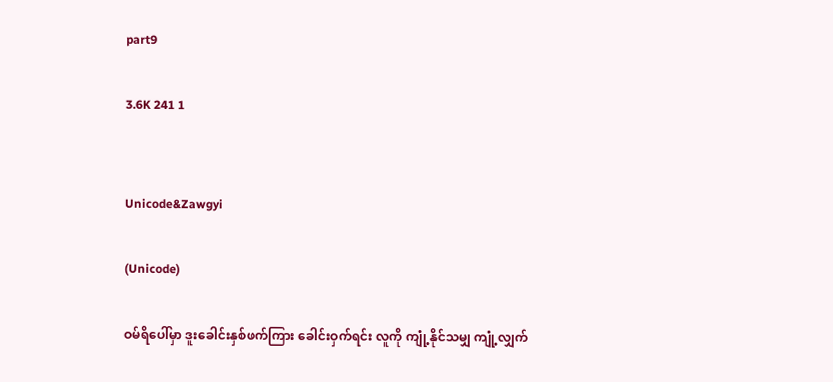part9

3.6K 241 1


Unicode&Zawgyi

(Unicode)

ဝမ်ရိပေါ်မှာ ဒူးခေါင်းနှစ်ဖက်ကြား ခေါင်းဝှက်ရင်း လူကို ကျုံ့နိုင်သမျှ ကျုံ့လျှက်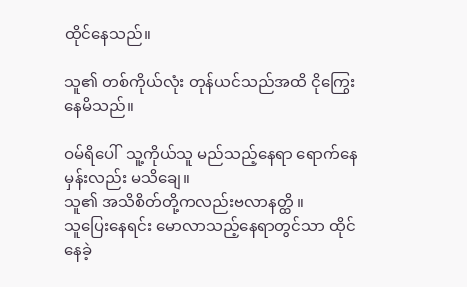ထိုင်နေသည်။

သူ၏ တစ်ကိုယ်လုံး တုန်ယင်သည်အထိ ငိုကြွေးနေမိသည်။

ဝမ်ရိပေါ်  သူ့ကိုယ်သူ မည်သည့်နေရာ ရောက်နေမှန်းလည်း မသိချေ။
သူ၏ အသိစိတ်တို့ကလည်းဗလာနတ္ထိ ။
သူပြေးနေရင်း မောလာသည့်နေရာတွင်သာ ထိုင်နေခဲ့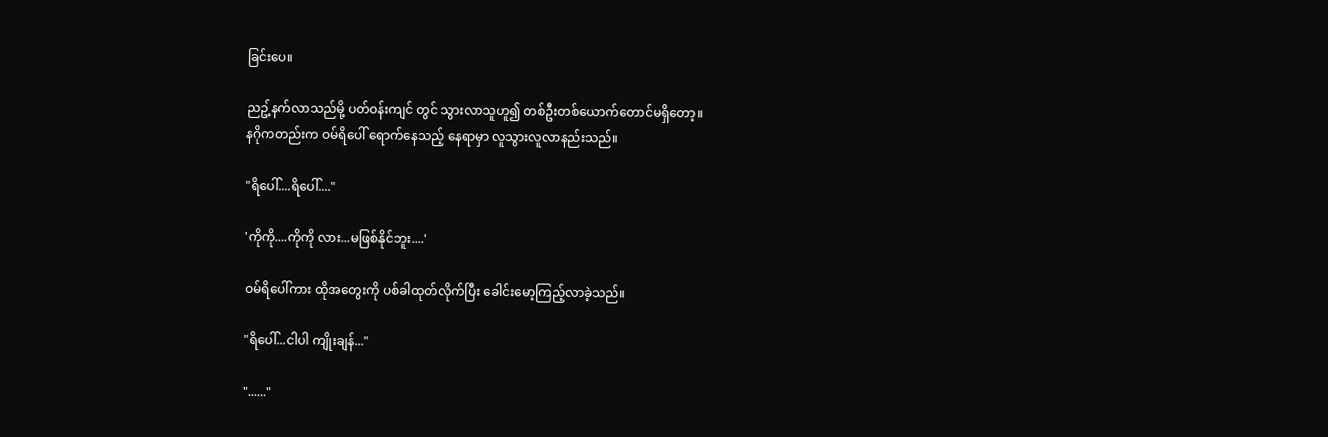ခြင်းပေ။

ညဥ့်နက်လာသည်မို့ ပတ်ဝန်းကျင် တွင် သွားလာသူဟူ၍ တစ်ဦးတစ်ယောက်တောင်မရှိတော့။
နဂိုကတည်းက ဝမ်ရိပေါ် ရောက်နေသည့် နေရာမှာ လူသွားလူလာနည်းသည်။

"ရိပေါ်....ရိပေါ်...."

'ကိုကို....ကိုကို လား...မဖြစ်နိုင်ဘူး....'

ဝမ်ရိပေါ်ကား ထိုအတွေးကို ပစ်ခါထုတ်လိုက်ပြီး ခေါင်းမော့ကြည့်လာခဲ့သည်။

"ရိပေါ်...ငါပါ ကျိုးချန်..."

"......"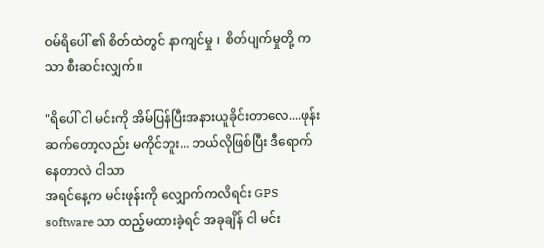ဝမ်ရိပေါ် ၏ စိတ်ထဲတွင် နာကျင်မှု ၊  စိတ်ပျက်မှုတို့ ကသာ စီးဆင်းလျှက်။

"ရိပေါ် ငါ မင်းကို အိမ်ပြန်ပြီးအနားယူခိုင်းတာလေ....ဖုန်း ဆက်တော့လည်း မကိုင်ဘူး... ဘယ်လိုဖြစ်ပြီး ဒီရောက်နေတာလဲ ငါသာ
အရင်နေ့က မင်းဖုန်းကို လျှောက်ကလိရင်း GPS software သာ ထည့်မထားခဲ့ရင် အခုချိန် ငါ မင်း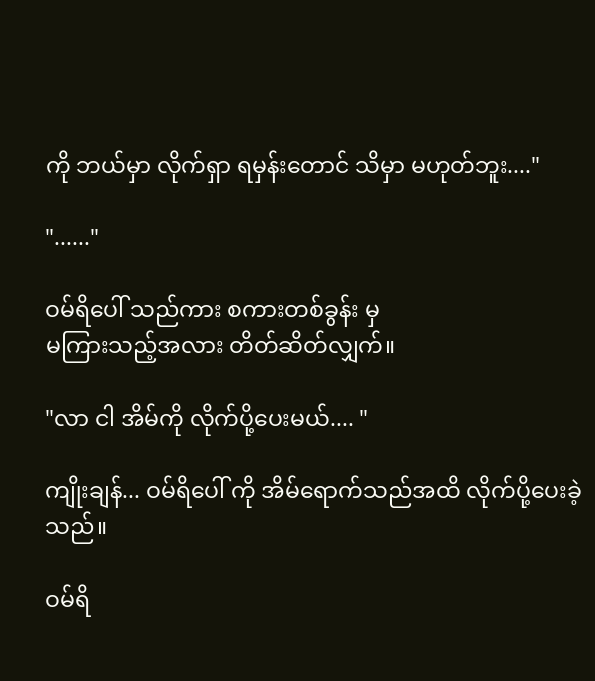ကို ဘယ်မှာ လိုက်ရှာ ရမှန်းတောင် သိမှာ မဟုတ်ဘူး...."

"......"

ဝမ်ရိပေါ် သည်ကား စကားတစ်ခွန်း မှ
မကြားသည့်အလား တိတ်ဆိတ်လျှက်။

"လာ ငါ အိမ်ကို လိုက်ပို့ပေးမယ်.... "

ကျိုးချန်... ဝမ်ရိပေါ် ကို အိမ်ရောက်သည်အထိ လိုက်ပို့ပေးခဲ့သည်။

ဝမ်ရိ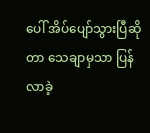ပေါ် အိပ်ပျော်သွားပြီဆိုတာ သေချာမှသာ ပြန်လာခဲ့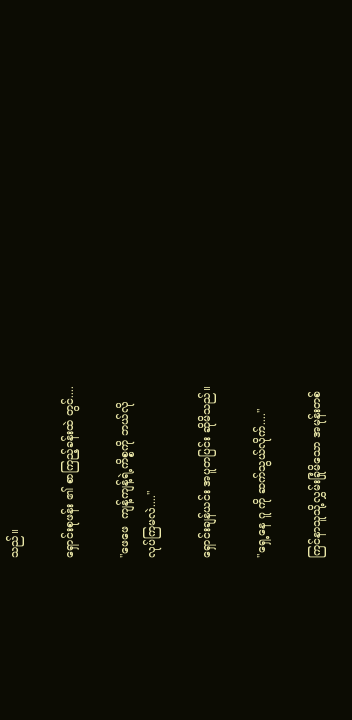သည်။

ရှောင်းစုဖန်း ၏ စာကြည့်ခန်းထဲ တွင်....

"ဖေဖေ  ကျန့်ကျန့်ရဲ့ကိစ္စကို ဘယ်လို
လုပ်ကြမလဲ...."

ရှောင်းချန်ယင်း အပူတပြင်း ဆိုမိသည်။

"ရှေ့နေ ဂူ ကို ဆက်သွယ်လိုက်...."

ကြင်နာသူသို့လွှမ်းခြုံမိသော အမုန်းတစ်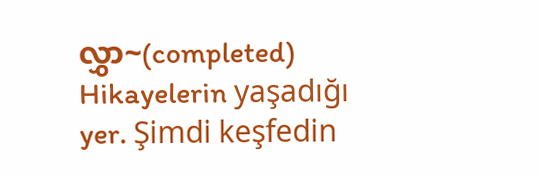လွှာ~(completed) Hikayelerin yaşadığı yer. Şimdi keşfedin